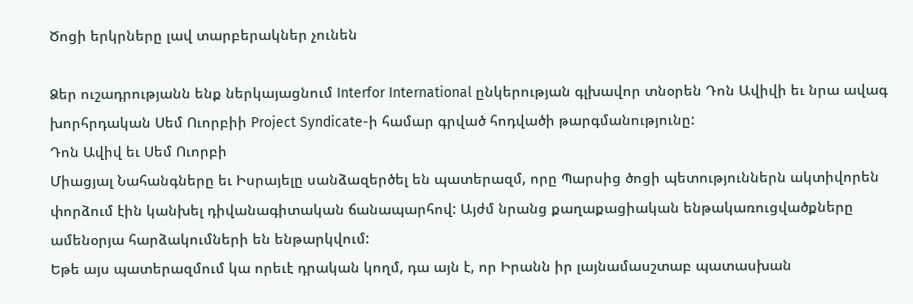Ծոցի երկրները լավ տարբերակներ չունեն

Ձեր ուշադրությանն ենք ներկայացնում Interfor International ընկերության գլխավոր տնօրեն Դոն Ավիվի եւ նրա ավագ խորհրդական Սեմ Ուորբիի Project Syndicate-ի համար գրված հոդվածի թարգմանությունը:
Դոն Ավիվ եւ Սեմ Ուորբի
Միացյալ Նահանգները եւ Իսրայելը սանձազերծել են պատերազմ, որը Պարսից ծոցի պետություններն ակտիվորեն փորձում էին կանխել դիվանագիտական ճանապարհով: Այժմ նրանց քաղաքացիական ենթակառուցվածքները ամենօրյա հարձակումների են ենթարկվում:
Եթե այս պատերազմում կա որեւէ դրական կողմ, դա այն է, որ Իրանն իր լայնամասշտաբ պատասխան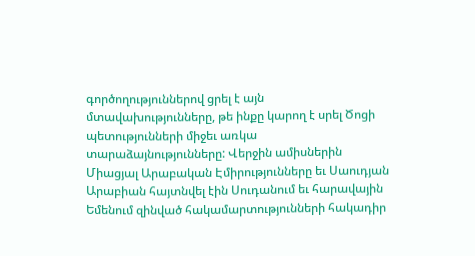գործողություններով ցրել է այն մտավախությունները, թե ինքը կարող է սրել Ծոցի պետությունների միջեւ առկա տարաձայնությունները: Վերջին ամիսներին Միացյալ Արաբական Էմիրությունները եւ Սաուդյան Արաբիան հայտնվել էին Սուդանում եւ հարավային Եմենում զինված հակամարտությունների հակադիր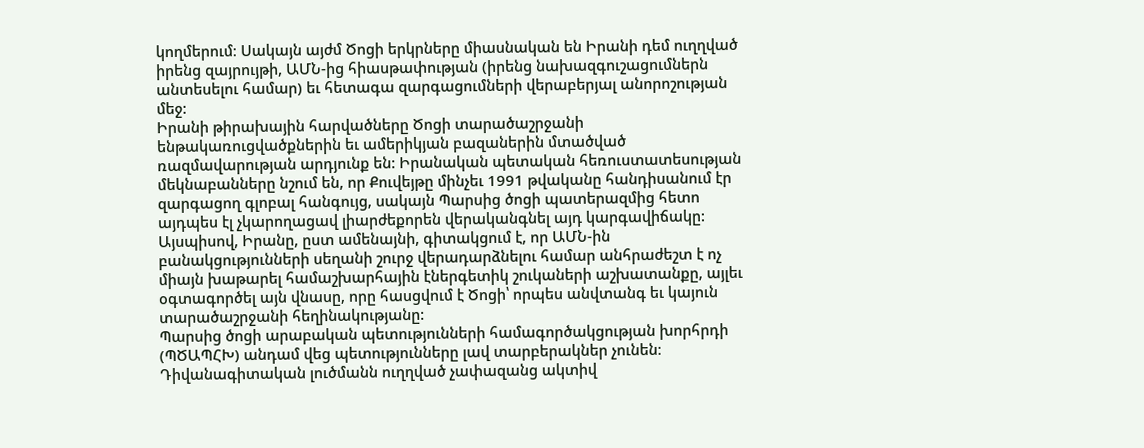կողմերում։ Սակայն այժմ Ծոցի երկրները միասնական են Իրանի դեմ ուղղված իրենց զայրույթի, ԱՄՆ-ից հիասթափության (իրենց նախազգուշացումներն անտեսելու համար) եւ հետագա զարգացումների վերաբերյալ անորոշության մեջ:
Իրանի թիրախային հարվածները Ծոցի տարածաշրջանի ենթակառուցվածքներին եւ ամերիկյան բազաներին մտածված ռազմավարության արդյունք են: Իրանական պետական հեռուստատեսության մեկնաբանները նշում են, որ Քուվեյթը մինչեւ 1991 թվականը հանդիսանում էր զարգացող գլոբալ հանգույց, սակայն Պարսից ծոցի պատերազմից հետո այդպես էլ չկարողացավ լիարժեքորեն վերականգնել այդ կարգավիճակը: Այսպիսով, Իրանը, ըստ ամենայնի, գիտակցում է, որ ԱՄՆ-ին բանակցությունների սեղանի շուրջ վերադարձնելու համար անհրաժեշտ է ոչ միայն խաթարել համաշխարհային էներգետիկ շուկաների աշխատանքը, այլեւ օգտագործել այն վնասը, որը հասցվում է Ծոցի՝ որպես անվտանգ եւ կայուն տարածաշրջանի հեղինակությանը:
Պարսից ծոցի արաբական պետությունների համագործակցության խորհրդի (ՊԾԱՊՀԽ) անդամ վեց պետությունները լավ տարբերակներ չունեն։
Դիվանագիտական լուծմանն ուղղված չափազանց ակտիվ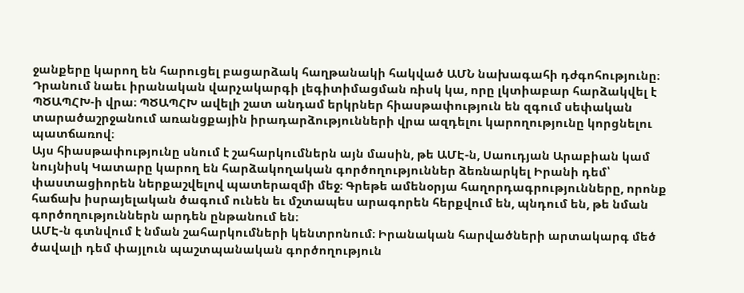ջանքերը կարող են հարուցել բացարձակ հաղթանակի հակված ԱՄՆ նախագահի դժգոհությունը։ Դրանում նաեւ իրանական վարչակարգի լեգիտիմացման ռիսկ կա, որը լկտիաբար հարձակվել է ՊԾԱՊՀԽ-ի վրա։ ՊԾԱՊՀԽ ավելի շատ անդամ երկրներ հիասթափություն են զգում սեփական տարածաշրջանում առանցքային իրադարձությունների վրա ազդելու կարողությունը կորցնելու պատճառով։
Այս հիասթափությունը սնում է շահարկումներն այն մասին, թե ԱՄԷ-ն, Սաուդյան Արաբիան կամ նույնիսկ Կատարը կարող են հարձակողական գործողություններ ձեռնարկել Իրանի դեմ՝ փաստացիորեն ներքաշվելով պատերազմի մեջ։ Գրեթե ամենօրյա հաղորդագրությունները, որոնք հաճախ իսրայելական ծագում ունեն եւ մշտապես արագորեն հերքվում են, պնդում են, թե նման գործողություններն արդեն ընթանում են։
ԱՄԷ-ն գտնվում է նման շահարկումների կենտրոնում։ Իրանական հարվածների արտակարգ մեծ ծավալի դեմ փայլուն պաշտպանական գործողություն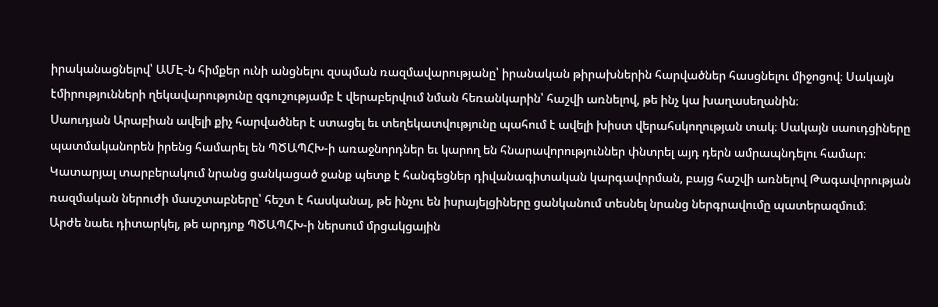իրականացնելով՝ ԱՄԷ-ն հիմքեր ունի անցնելու զսպման ռազմավարությանը՝ իրանական թիրախներին հարվածներ հասցնելու միջոցով։ Սակայն էմիրությունների ղեկավարությունը զգուշությամբ է վերաբերվում նման հեռանկարին՝ հաշվի առնելով, թե ինչ կա խաղասեղանին։
Սաուդյան Արաբիան ավելի քիչ հարվածներ է ստացել եւ տեղեկատվությունը պահում է ավելի խիստ վերահսկողության տակ։ Սակայն սաուդցիները պատմականորեն իրենց համարել են ՊԾԱՊՀԽ-ի առաջնորդներ եւ կարող են հնարավորություններ փնտրել այդ դերն ամրապնդելու համար։ Կատարյալ տարբերակում նրանց ցանկացած ջանք պետք է հանգեցներ դիվանագիտական կարգավորման, բայց հաշվի առնելով Թագավորության ռազմական ներուժի մասշտաբները՝ հեշտ է հասկանալ, թե ինչու են իսրայելցիները ցանկանում տեսնել նրանց ներգրավումը պատերազմում։
Արժե նաեւ դիտարկել, թե արդյոք ՊԾԱՊՀԽ-ի ներսում մրցակցային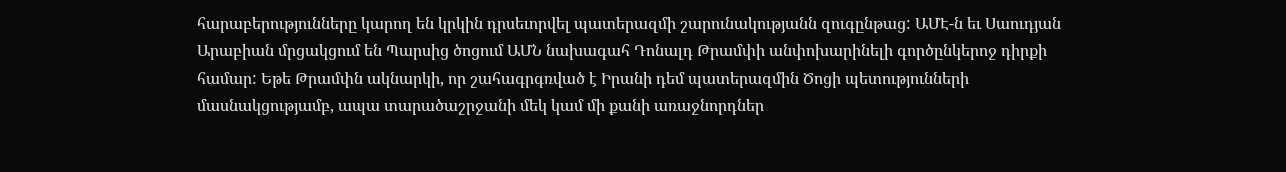հարաբերությունները կարող են կրկին դրսեւորվել պատերազմի շարունակությանն զուգընթաց: ԱՄԷ-ն եւ Սաուդյան Արաբիան մրցակցում են Պարսից ծոցում ԱՄՆ նախագահ Դոնալդ Թրամփի անփոխարինելի գործընկերոջ դիրքի համար: Եթե Թրամփն ակնարկի, որ շահագրգռված է Իրանի դեմ պատերազմին Ծոցի պետությունների մասնակցությամբ, ապա տարածաշրջանի մեկ կամ մի քանի առաջնորդներ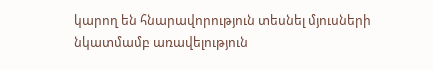կարող են հնարավորություն տեսնել մյուսների նկատմամբ առավելություն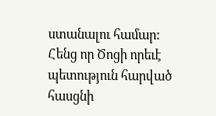ստանալու համար: Հենց որ Ծոցի որեւէ պետություն հարված հասցնի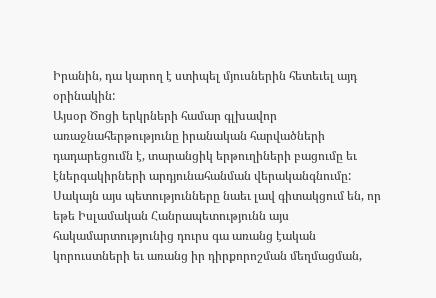Իրանին, դա կարող է ստիպել մյուսներին հետեւել այդ օրինակին:
Այսօր Ծոցի երկրների համար գլխավոր առաջնահերթությունը իրանական հարվածների դադարեցումն է, տարանցիկ երթուղիների բացումը եւ էներգակիրների արդյունահանման վերականգնումը: Սակայն այս պետությունները նաեւ լավ գիտակցում են, որ եթե Իսլամական Հանրապետությունն այս հակամարտությունից դուրս գա առանց էական կորուստների եւ առանց իր դիրքորոշման մեղմացման,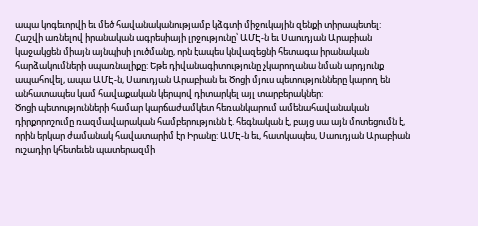ապա կոգեւորվի եւ մեծ հավանականությամբ կձգտի միջուկային զենքի տիրապետել:
Հաշվի առնելով իրանական ագրեսիայի լրջությունը՝ ԱՄԷ-ն եւ Սաուդյան Արաբիան կաջակցեն միայն այնպիսի լուծմանը, որն էապես կնվազեցնի հետագա իրանական հարձակումների սպառնալիքը: Եթե դիվանագիտությունը չկարողանա նման արդյունք ապահովել, ապա ԱՄԷ-ն, Սաուդյան Արաբիան եւ Ծոցի մյուս պետությունները կարող են անհատապես կամ հավաքական կերպով դիտարկել այլ տարբերակներ:
Ծոցի պետությունների համար կարճաժամկետ հեռանկարում ամենահավանական դիրքորոշումը ռազմավարական համբերությունն է. հեգնական է, բայց սա այն մոտեցումն է, որին երկար ժամանակ հավատարիմ էր Իրանը: ԱՄԷ-ն եւ, հատկապես, Սաուդյան Արաբիան ուշադիր կհետեւեն պատերազմի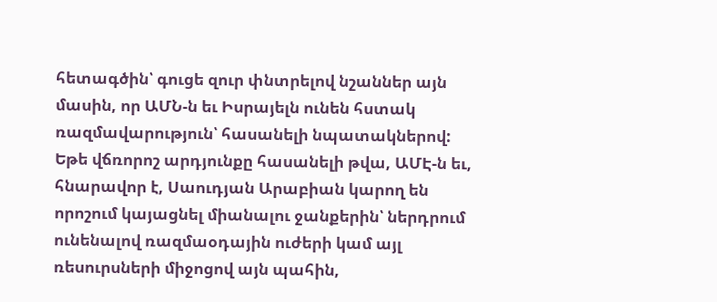հետագծին՝ գուցե զուր փնտրելով նշաններ այն մասին, որ ԱՄՆ-ն եւ Իսրայելն ունեն հստակ ռազմավարություն՝ հասանելի նպատակներով:
Եթե վճռորոշ արդյունքը հասանելի թվա, ԱՄԷ-ն եւ, հնարավոր է, Սաուդյան Արաբիան կարող են որոշում կայացնել միանալու ջանքերին՝ ներդրում ունենալով ռազմաօդային ուժերի կամ այլ ռեսուրսների միջոցով այն պահին,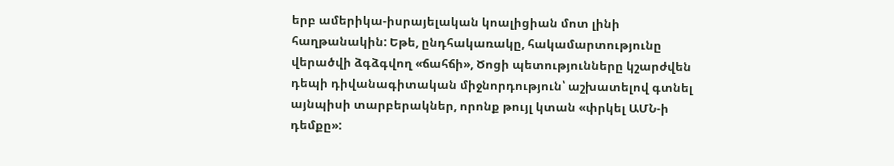երբ ամերիկա-իսրայելական կոալիցիան մոտ լինի հաղթանակին: Եթե, ընդհակառակը, հակամարտությունը վերածվի ձգձգվող «ճահճի», Ծոցի պետությունները կշարժվեն դեպի դիվանագիտական միջնորդություն՝ աշխատելով գտնել այնպիսի տարբերակներ, որոնք թույլ կտան «փրկել ԱՄՆ-ի դեմքը»: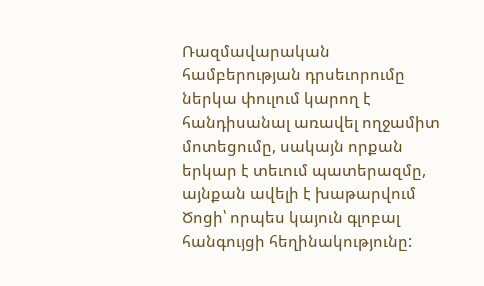Ռազմավարական համբերության դրսեւորումը ներկա փուլում կարող է հանդիսանալ առավել ողջամիտ մոտեցումը, սակայն որքան երկար է տեւում պատերազմը, այնքան ավելի է խաթարվում Ծոցի՝ որպես կայուն գլոբալ հանգույցի հեղինակությունը: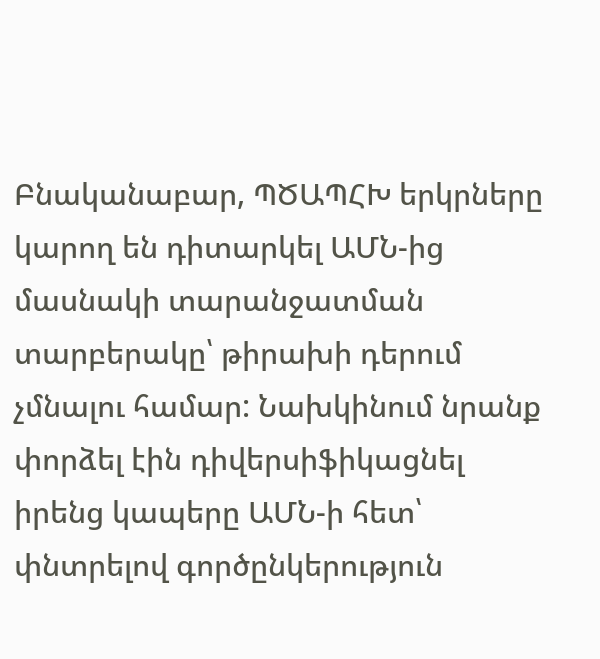Բնականաբար, ՊԾԱՊՀԽ երկրները կարող են դիտարկել ԱՄՆ-ից մասնակի տարանջատման տարբերակը՝ թիրախի դերում չմնալու համար: Նախկինում նրանք փորձել էին դիվերսիֆիկացնել իրենց կապերը ԱՄՆ-ի հետ՝ փնտրելով գործընկերություն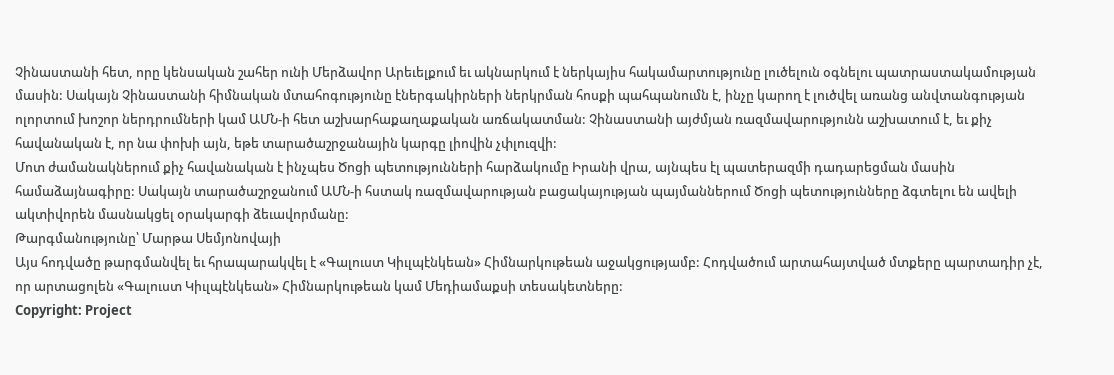Չինաստանի հետ, որը կենսական շահեր ունի Մերձավոր Արեւելքում եւ ակնարկում է ներկայիս հակամարտությունը լուծելուն օգնելու պատրաստակամության մասին: Սակայն Չինաստանի հիմնական մտահոգությունը էներգակիրների ներկրման հոսքի պահպանումն է, ինչը կարող է լուծվել առանց անվտանգության ոլորտում խոշոր ներդրումների կամ ԱՄՆ-ի հետ աշխարհաքաղաքական առճակատման: Չինաստանի այժմյան ռազմավարությունն աշխատում է, եւ քիչ հավանական է, որ նա փոխի այն, եթե տարածաշրջանային կարգը լիովին չփլուզվի:
Մոտ ժամանակներում քիչ հավանական է ինչպես Ծոցի պետությունների հարձակումը Իրանի վրա, այնպես էլ պատերազմի դադարեցման մասին համաձայնագիրը: Սակայն տարածաշրջանում ԱՄՆ-ի հստակ ռազմավարության բացակայության պայմաններում Ծոցի պետությունները ձգտելու են ավելի ակտիվորեն մասնակցել օրակարգի ձեւավորմանը:
Թարգմանությունը՝ Մարթա Սեմյոնովայի
Այս հոդվածը թարգմանվել եւ հրապարակվել է «Գալուստ Կիւլպէնկեան» Հիմնարկութեան աջակցությամբ: Հոդվածում արտահայտված մտքերը պարտադիր չէ, որ արտացոլեն «Գալուստ Կիւլպէնկեան» Հիմնարկութեան կամ Մեդիամաքսի տեսակետները:
Copyright: Project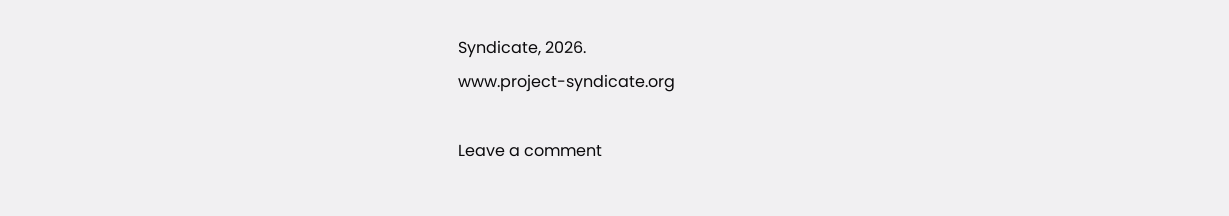Syndicate, 2026.
www.project-syndicate.org

Leave a comment